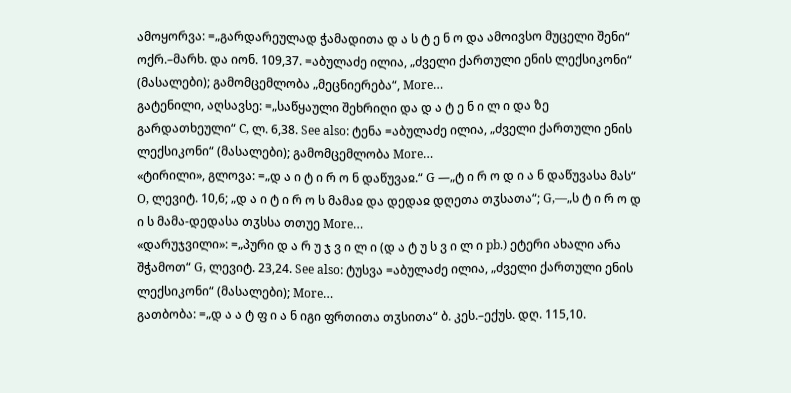ამოყორვა: =„გარდარეულად ჭამადითა დ ა ს ტ ე ნ ო და ამოივსო მუცელი შენი“ ოქრ.–მარხ. და იონ. 109,37. =აბულაძე ილია, „ძველი ქართული ენის ლექსიკონი“ (მასალები); გამომცემლობა „მეცნიერება“, More…
გატენილი, აღსავსე: =„საწყაული შეხრიღი და დ ა ტ ე ნ ი ლ ი და ზე გარდათხეული“ C, ლ. 6,38. See also: ტენა =აბულაძე ილია, „ძველი ქართული ენის ლექსიკონი“ (მასალები); გამომცემლობა More…
«ტირილი», გლოვა: =„დ ა ი ტ ი რ ო ნ დაწუვაჲ.“ G —„ტ ი რ ო დ ი ა ნ დაწუვასა მას“ O, ლევიტ. 10,6; „დ ა ი ტ ი რ ო ს მამაჲ და დედაჲ დღეთა თჳსათა“; G,—„ს ტ ი რ ო დ ი ს მამა-დედასა თჳსსა თთუე More…
«დარუჯვილი»: =„პური დ ა რ უ ჯ ვ ი ლ ი (დ ა ტ უ ს ვ ი ლ ი pb.) ეტერი ახალი არა შჭამოთ“ G, ლევიტ. 23,24. See also: ტუსვა =აბულაძე ილია, „ძველი ქართული ენის ლექსიკონი“ (მასალები); More…
გათბობა: =„დ ა ა ტ ფ ი ა ნ იგი ფრთითა თჳსითა“ ბ. კეს.–ექუს. დღ. 115,10.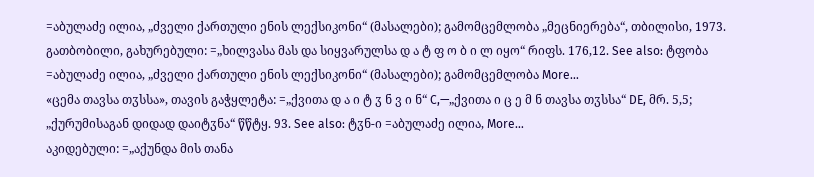=აბულაძე ილია, „ძველი ქართული ენის ლექსიკონი“ (მასალები); გამომცემლობა „მეცნიერება“, თბილისი, 1973.
გათბობილი, გახურებული: =„ხილვასა მას და სიყვარულსა დ ა ტ ფ ო ბ ი ლ იყო“ რიფს. 176,12. See also: ტფობა =აბულაძე ილია, „ძველი ქართული ენის ლექსიკონი“ (მასალები); გამომცემლობა More…
«ცემა თავსა თჳსსა», თავის გაჭყლეტა: =„ქვითა დ ა ი ტ ჳ ნ ვ ი ნ“ C,—„ქვითა ი ც ე მ ნ თავსა თჳსსა“ DE, მრ. 5,5; „ქურუმისაგან დიდად დაიტჳნა“ წწტყ. 93. See also: ტჳნ-ი =აბულაძე ილია, More…
აკიდებული: =„აქუნდა მის თანა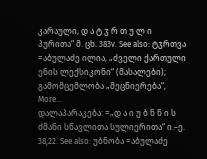კარაული, დ ა ტ ჳ რ თ უ ლ ი პურითა“ მ. ცხ. 383v. See also: ტჳრთვა =აბულაძე ილია, „ძველი ქართული ენის ლექსიკონი“ (მასალები); გამომცემლობა „მეცნიერება“, More…
დალაპარაკება: =„დ ა ი უ ბ ნ ნ ი ს ძმანი სწავლითა სულიერითა“ ი.–ე. 38,22. See also: უბნობა =აბულაძე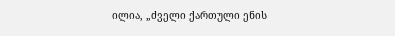ილია, „ძველი ქართული ენის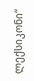ლექსიკონი“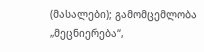(მასალები); გამომცემლობა „მეცნიერება“,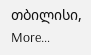თბილისი, More…